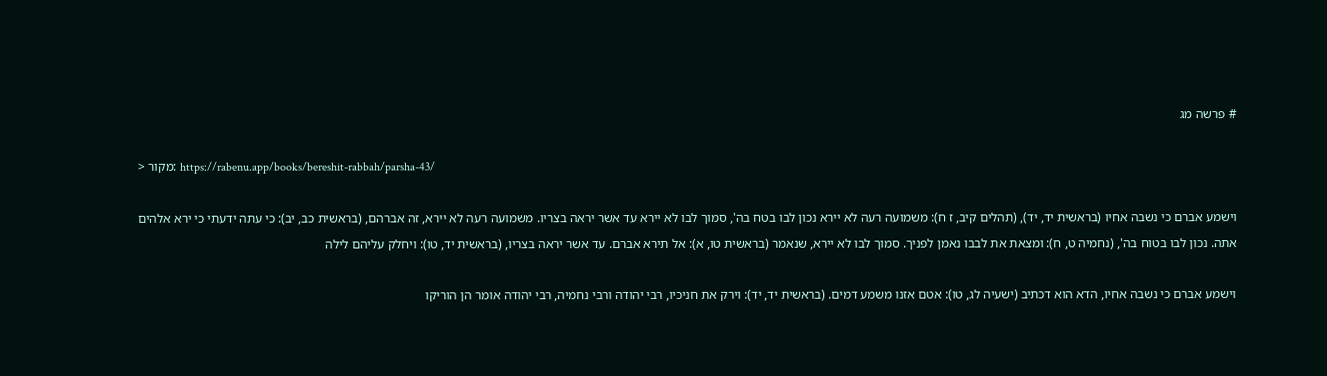# פרשה מג

> מקור: https://rabenu.app/books/bereshit-rabbah/parsha-43/

וישמע אברם כי נשבה אחיו (בראשית יד, יד), (תהלים קיב, ז ח): משמועה רעה לא יירא נכון לבו בטח בה', סמוך לבו לא יירא עד אשר יראה בצריו. משמועה רעה לא יירא, זה אברהם, (בראשית כב, יב): כי עתה ידעתי כי ירא אלהים אתה. נכון לבו בטוח בה', (נחמיה ט, ח): ומצאת את לבבו נאמן לפניך. סמוך לבו לא יירא, שנאמר (בראשית טו, א): אל תירא אברם. עד אשר יראה בצריו, (בראשית יד, טו): ויחלק עליהם לילה

וישמע אברם כי נשבה אחיו, הדא הוא דכתיב (ישעיה לג, טו): אטם אזנו משמע דמים. (בראשית יד, יד): וירק את חניכיו, רבי יהודה ורבי נחמיה, רבי יהודה אומר הן הוריקו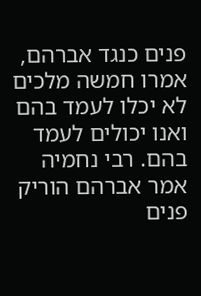פנים כנגד אברהם, אמרו חמשה מלכים לא יכלו לעמד בהם ואנו יכולים לעמד בהם. רבי נחמיה אמר אברהם הוריק פנים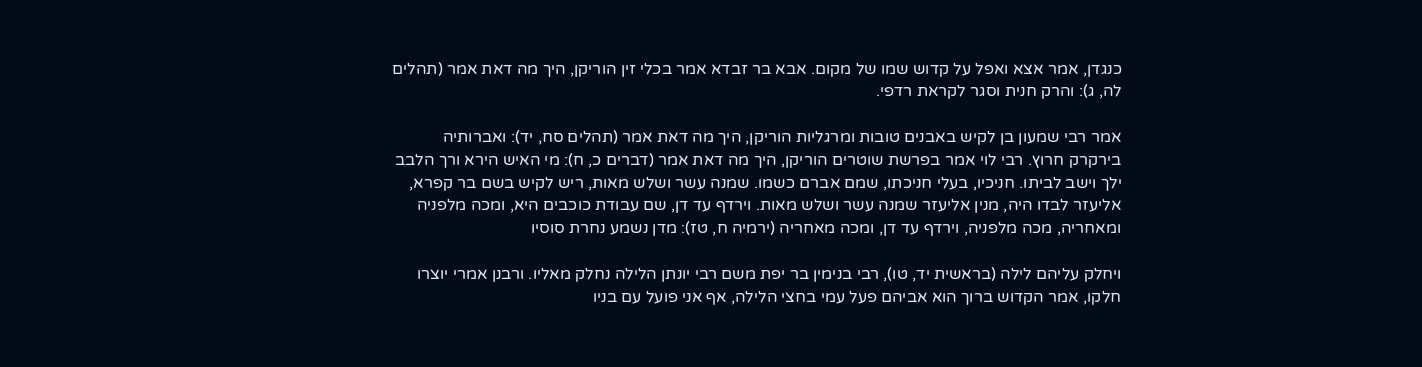כנגדן, אמר אצא ואפל על קדוש שמו של מקום. אבא בר זבדא אמר בכלי זין הוריקן, היך מה דאת אמר (תהלים לה, ג): והרק חנית וסגר לקראת רדפי.

אמר רבי שמעון בן לקיש באבנים טובות ומרגליות הוריקן, היך מה דאת אמר (תהלים סח, יד): ואברותיה בירקרק חרוץ. רבי לוי אמר בפרשת שוטרים הוריקן, היך מה דאת אמר (דברים כ, ח): מי האיש הירא ורך הלבב ילך וישב לביתו. חניכיו, בעלי חניכתו, שמם אברם כשמו. שמנה עשר ושלש מאות, ריש לקיש בשם בר קפרא, אליעזר לבדו היה, מנין אליעזר שמנה עשר ושלש מאות. וירדף עד דן, שם עבודת כוכבים היא, ומכה מלפניה ומאחריה, מכה מלפניה, וירדף עד דן, ומכה מאחריה (ירמיה ח, טז): מדן נשמע נחרת סוסיו

ויחלק עליהם לילה (בראשית יד, טו), רבי בנימין בר יפת משם רבי יונתן הלילה נחלק מאליו. ורבנן אמרי יוצרו חלקו, אמר הקדוש ברוך הוא אביהם פעל עמי בחצי הלילה, אף אני פועל עם בניו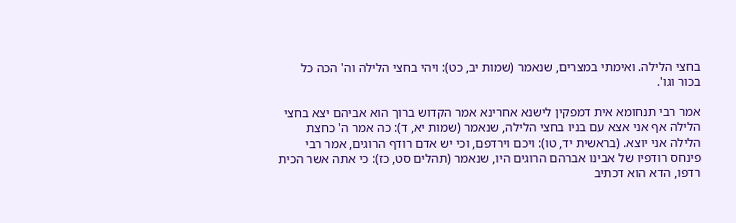בחצי הלילה. ואימתי במצרים, שנאמר (שמות יב, כט): ויהי בחצי הלילה וה' הכה כל בכור וגו'.

אמר רבי תנחומא אית דמפקין לישנא אחרינא אמר הקדוש ברוך הוא אביהם יצא בחצי הלילה אף אני אצא עם בניו בחצי הלילה, שנאמר (שמות יא, ד): כה אמר ה' כחצת הלילה אני יוצא. (בראשית יד, טו): ויכם וירדפם, וכי יש אדם רודף הרוגים, אמר רבי פינחס רודפיו של אבינו אברהם הרוגים היו, שנאמר (תהלים סט, כז): כי אתה אשר הכית רדפו, הדא הוא דכתיב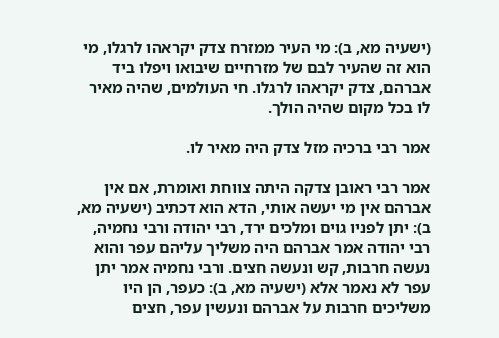(ישעיה מא, ב): מי העיר ממזרח צדק יקראהו לרגלו, מי הוא זה שהעיר לבם של מזרחיים שיבואו ויפלו ביד אברהם, צדק יקראהו לרגלו. חי העולמים, שהיה מאיר לו בכל מקום שהיה הולך.

אמר רבי ברכיה מזל צדק היה מאיר לו.

אמר רבי ראובן צדקה היתה צווחת ואומרת, אם אין אברהם אין מי יעשה אותי, הדא הוא דכתיב (ישעיה מא, ב): יתן לפניו גוים ומלכים ירד, רבי יהודה ורבי נחמיה, רבי יהודה אמר אברהם היה משליך עליהם עפר והוא נעשה חרבות, קש ונעשה חצים. ורבי נחמיה אמר יתן עפר לא נאמר אלא (ישעיה מא, ב): כעפר, הן היו משליכים חרבות על אברהם ונעשין עפר, חצים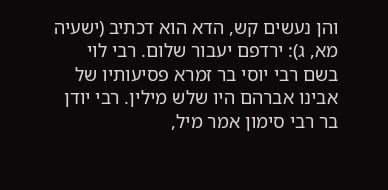והן נעשים קש, הדא הוא דכתיב (ישעיה מא, ג): ירדפם יעבור שלום. רבי לוי בשם רבי יוסי בר זמרא פסיעותיו של אבינו אברהם היו שלש מילין. רבי יודן בר רבי סימון אמר מיל,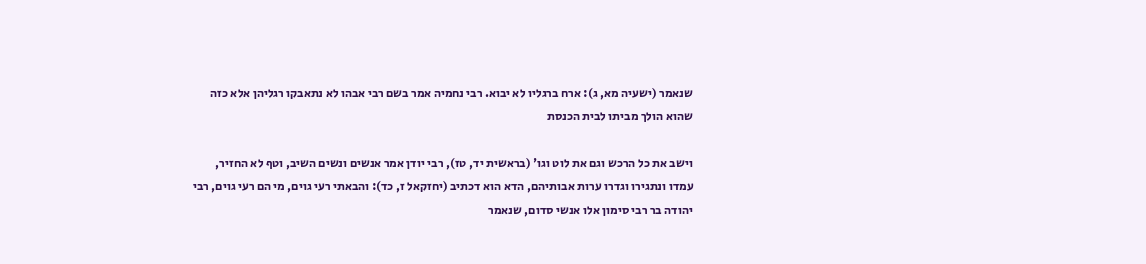שנאמר (ישעיה מא, ג): ארח ברגליו לא יבוא. רבי נחמיה אמר בשם רבי אבהו לא נתאבקו רגליהן אלא כזה שהוא הולך מביתו לבית הכנסת

וישב את כל הרכש וגם את לוט וגו' (בראשית יד, טז), רבי יודן אמר אנשים ונשים השיב, וטף לא החזיר, עמדו ונתגירו וגדרו ערות אבותיהם, הדא הוא דכתיב (יחזקאל ז, כד): והבאתי רעי גוים, מי הם רעי גוים, רבי יהודה בר רבי סימון אלו אנשי סדום, שנאמר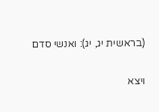(בראשית יג, יג): ואנשי סדם

ויצא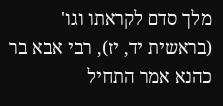מלך סדם לקראתו וגו' (בראשית יד, יז), רבי אבא בר כהנא אמר התחיל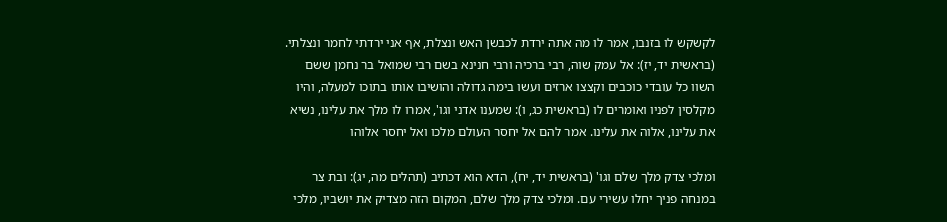לקשקש לו בזנבו, אמר לו מה אתה ירדת לכבשן האש ונצלת, אף אני ירדתי לחמר ונצלתי. (בראשית יד, יז): אל עמק שוה, רבי ברכיה ורבי חנינא בשם רבי שמואל בר נחמן ששם השוו כל עובדי כוכבים וקצצו ארזים ועשו בימה גדולה והושיבו אותו בתוכו למעלה, והיו מקלסין לפניו ואומרים לו (בראשית כג, ו): שמענו אדני וגו', אמרו לו מלך את עלינו, נשיא את עלינו, אלוה את עלינו. אמר להם אל יחסר העולם מלכו ואל יחסר אלוהו

ומלכי צדק מלך שלם וגו' (בראשית יד, יח), הדא הוא דכתיב (תהלים מה, יג): ובת צר במנחה פניך יחלו עשירי עם. ומלכי צדק מלך שלם, המקום הזה מצדיק את יושביו, מלכי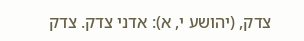צדק, (יהושע י, א): אדני צדק. צדק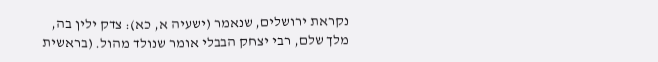נקראת ירושלים, שנאמר (ישעיה א, כא): צדק ילין בה, מלך שלם, רבי יצחק הבבלי אומר שנולד מהול. (בראשית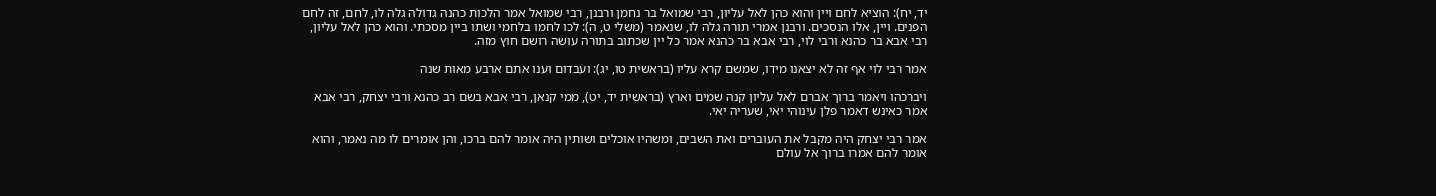יד, יח): הוציא לחם ויין והוא כהן לאל עליון, רבי שמואל בר נחמן ורבנן, רבי שמואל אמר הלכות כהנה גדולה גלה לו, לחם, זה לחם הפנים. ויין, אלו הנסכים. ורבנן אמרי תורה גלה לו, שנאמר (משלי ט, ה): לכו לחמו בלחמי ושתו ביין מסכתי. והוא כהן לאל עליון, רבי אבא בר כהנא ורבי לוי, רבי אבא בר כהנא אמר כל יין שכתוב בתורה עושה רושם חוץ מזה.

אמר רבי לוי אף זה לא יצאנו מידו, שמשם קרא עליו (בראשית טו, יג): ועבדום וענו אתם ארבע מאות שנה

ויברכהו ויאמר ברוך אברם לאל עליון קנה שמים וארץ (בראשית יד, יט), ממי קנאן, רבי אבא בשם רב כהנא ורבי יצחק, רבי אבא אמר כאינש דאמר פלן עינוהי יאי, שעריה יאי.

אמר רבי יצחק היה מקבל את העוברים ואת השבים, ומשהיו אוכלים ושותין היה אומר להם ברכו, והן אומרים לו מה נאמר, והוא אומר להם אמרו ברוך אל עולם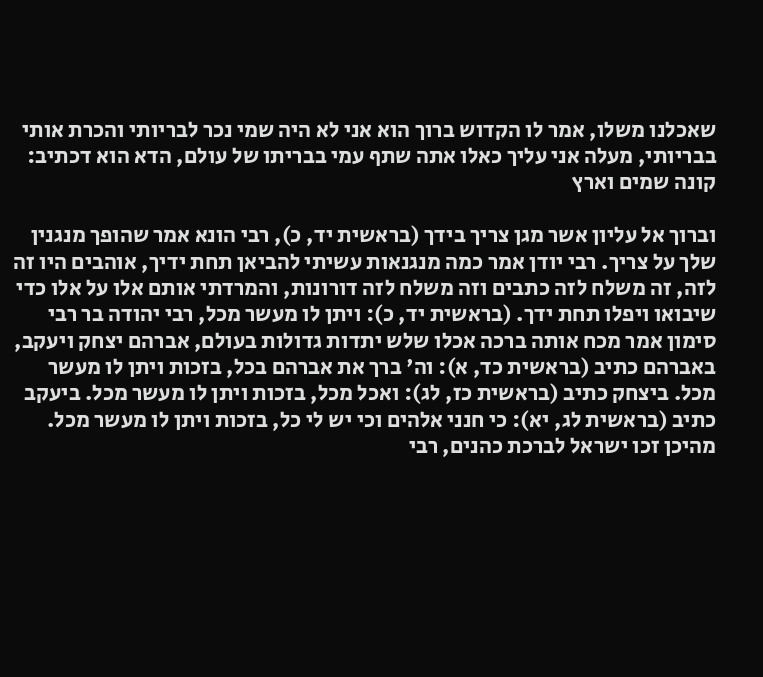שאכלנו משלו, אמר לו הקדוש ברוך הוא אני לא היה שמי נכר לבריותי והכרת אותי בבריותי, מעלה אני עליך כאלו אתה שתף עמי בבריתו של עולם, הדא הוא דכתיב: קונה שמים וארץ

וברוך אל עליון אשר מגן צריך בידך (בראשית יד, כ), רבי הונא אמר שהופך מנגנין שלך על צריך. רבי יודן אמר כמה מנגנאות עשיתי להביאן תחת ידיך, אוהבים היו זה לזה, זה משלח לזה כתבים וזה משלח לזה דורונות, והמרדתי אותם אלו על אלו כדי שיבואו ויפלו תחת ידך. (בראשית יד, כ): ויתן לו מעשר מכל, רבי יהודה בר רבי סימון אמר מכח אותה ברכה אכלו שלש יתדות גדולות בעולם, אברהם יצחק ויעקב, באברהם כתיב (בראשית כד, א): וה' ברך את אברהם בכל, בזכות ויתן לו מעשר מכל. ביצחק כתיב (בראשית כז, לג): ואכל מכל, בזכות ויתן לו מעשר מכל. ביעקב כתיב (בראשית לג, יא): כי חנני אלהים וכי יש לי כל, בזכות ויתן לו מעשר מכל. מהיכן זכו ישראל לברכת כהנים, רבי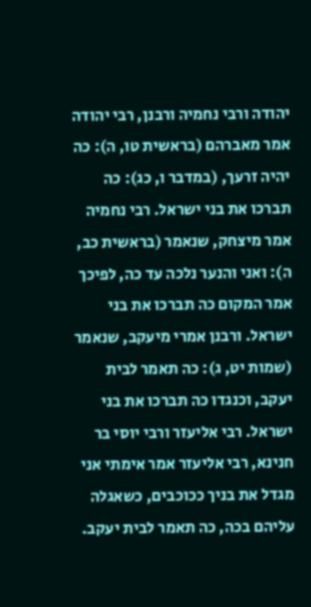יהודה ורבי נחמיה ורבנן, רבי יהודה אמר מאברהם (בראשית טו, ה): כה יהיה זרעך, (במדבר ו, כג): כה תברכו את בני ישראל. רבי נחמיה אמר מיצחק, שנאמר (בראשית כב, ה): ואני והנער נלכה עד כה, לפיכך אמר המקום כה תברכו את בני ישראל. ורבנן אמרי מיעקב, שנאמר (שמות יט, ג): כה תאמר לבית יעקב, וכנגדו כה תברכו את בני ישראל. רבי אליעזר ורבי יוסי בר חנינא, רבי אליעזר אמר אימתי אני מגדל את בניך ככוכבים, כשאגלה עליהם בכה, כה תאמר לבית יעקב.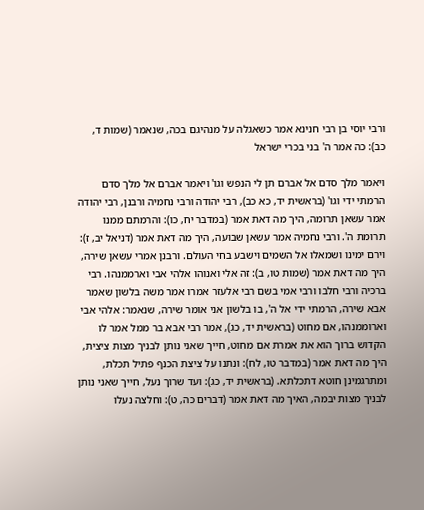ורבי יוסי בן רבי חנינא אמר כשאגלה על מנהיגם בכה, שנאמר (שמות ד, כב): כה אמר ה' בני בכרי ישראל

ויאמר מלך סדם אל אברם תן לי הנפש וגו' ויאמר אברם אל מלך סדם הרמתי ידי וגו' (בראשית יד, כא כב), רבי יהודה ורבי נחמיה ורבנן, רבי יהודה אמר עשאן תרומה, היך מה דאת אמר (במדבר יח, כו): והרמתם ממנו תרומת ה'. ורבי נחמיה אמר עשאן שבועה, היך מה דאת אמר (דניאל יב, ז): וירם ימינו ושמאלו אל השמים וישבע בחי העולם. ורבנן אמרי עשאן שירה, היך מה דאת אמר (שמות טו, ב): זה אלי ואנוהו אלהי אבי וארממנהו. רבי ברכיה ורבי חלבו ורבי אמי בשם רבי אלעזר אמרו אמר משה בלשון שאמר אבא שירה, הרמתי ידי אל ה', בו בלשון אני אומר שירה, שנאמר: אלהי אבי וארוממנהו, אם מחוט (בראשית יד, כג), אמר רבי אבא בר ממל אמר לו הקדוש ברוך הוא את אמרת אם מחוט, חייך שאני נותן לבניך מצות ציצית, היך מה דאת אמר (במדבר טו, לח): ונתנו על ציצת הכנף פתיל תכלת, ומתרגמינן חוטא דתכלתא. (בראשית יד, כג): ועד שרוך נעל, חייך שאני נותן לבניך מצות יבמה, האיך מה דאת אמר (דברים כה, ט): וחלצה נעלו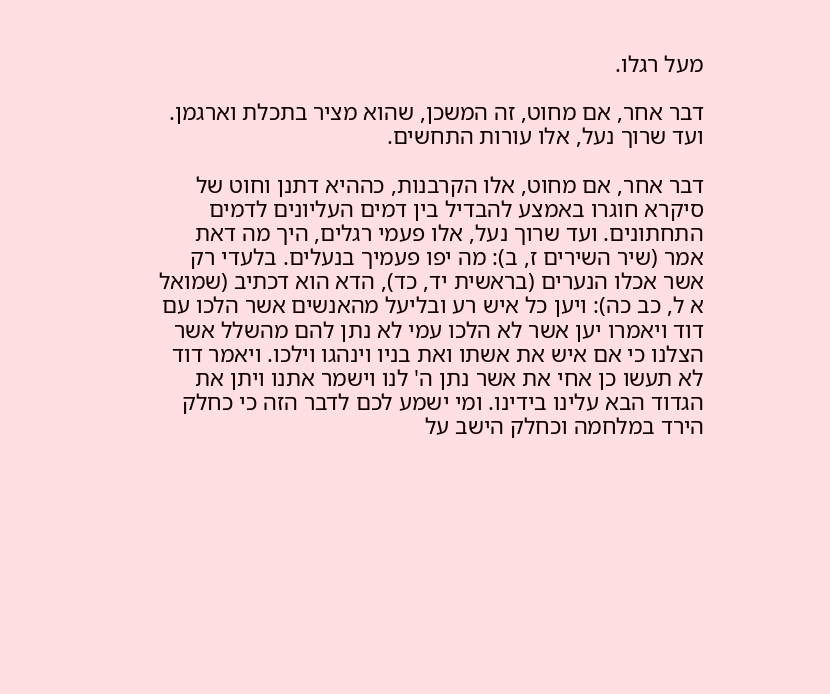מעל רגלו.

דבר אחר, אם מחוט, זה המשכן, שהוא מציר בתכלת וארגמן. ועד שרוך נעל, אלו עורות התחשים.

דבר אחר, אם מחוט, אלו הקרבנות, כההיא דתנן וחוט של סיקרא חוגרו באמצע להבדיל בין דמים העליונים לדמים התחתונים. ועד שרוך נעל, אלו פעמי רגלים, היך מה דאת אמר (שיר השירים ז, ב): מה יפו פעמיך בנעלים. בלעדי רק אשר אכלו הנערים (בראשית יד, כד), הדא הוא דכתיב (שמואל א ל, כב כה): ויען כל איש רע ובליעל מהאנשים אשר הלכו עם דוד ויאמרו יען אשר לא הלכו עמי לא נתן להם מהשלל אשר הצלנו כי אם איש את אשתו ואת בניו וינהגו וילכו. ויאמר דוד לא תעשו כן אחי את אשר נתן ה' לנו וישמר אתנו ויתן את הגדוד הבא עלינו בידינו. ומי ישמע לכם לדבר הזה כי כחלק הירד במלחמה וכחלק הישב על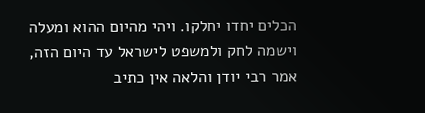הכלים יחדו יחלקו. ויהי מהיום ההוא ומעלה וישמה לחק ולמשפט לישראל עד היום הזה, אמר רבי יודן והלאה אין כתיב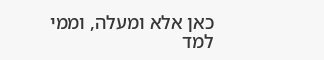כאן אלא ומעלה, וממי למד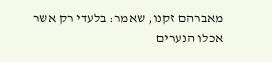מאברהם זקנו, שאמר: בלעדי רק אשר אכלו הנערים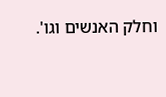וחלק האנשים וגו'.